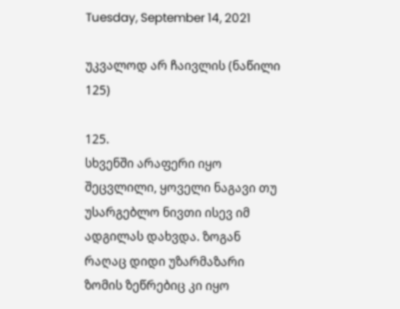Tuesday, September 14, 2021

უკვალოდ არ ჩაივლის (ნაწილი 125)

125.
სხვენში არაფერი იყო შეცვლილი, ყოველი ნაგავი თუ უსარგებლო ნივთი ისევ იმ ადგილას დახვდა. ზოგან რაღაც დიდი უზარმაზარი ზომის ზეწრებიც კი იყო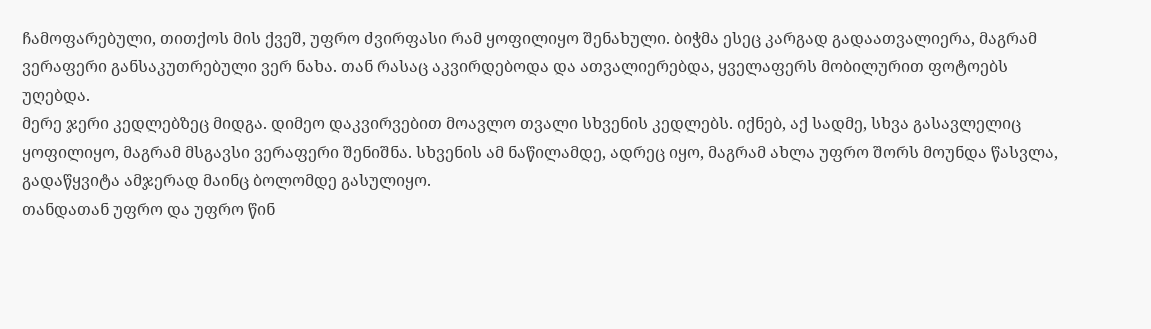ჩამოფარებული, თითქოს მის ქვეშ, უფრო ძვირფასი რამ ყოფილიყო შენახული. ბიჭმა ესეც კარგად გადაათვალიერა, მაგრამ ვერაფერი განსაკუთრებული ვერ ნახა. თან რასაც აკვირდებოდა და ათვალიერებდა, ყველაფერს მობილურით ფოტოებს უღებდა.
მერე ჯერი კედლებზეც მიდგა. დიმეო დაკვირვებით მოავლო თვალი სხვენის კედლებს. იქნებ, აქ სადმე, სხვა გასავლელიც ყოფილიყო, მაგრამ მსგავსი ვერაფერი შენიშნა. სხვენის ამ ნაწილამდე, ადრეც იყო, მაგრამ ახლა უფრო შორს მოუნდა წასვლა, გადაწყვიტა ამჯერად მაინც ბოლომდე გასულიყო.
თანდათან უფრო და უფრო წინ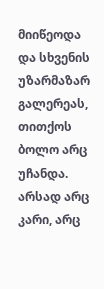მიიწეოდა და სხვენის უზარმაზარ გალერეას, თითქოს ბოლო არც უჩანდა. არსად არც კარი, არც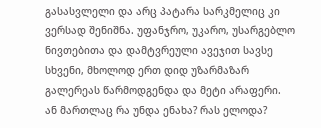გასასვლელი და არც პატარა სარკმელიც კი ვერსად შენიშნა. უფანჯრო, უკარო, უსარგებლო ნივთებითა და დამტვრეული ავეჯით სავსე სხვენი, მხოლოდ ერთ დიდ უზარმაზარ გალერეას წარმოდგენდა და მეტი არაფერი.
ან მართლაც რა უნდა ენახა? რას ელოდა?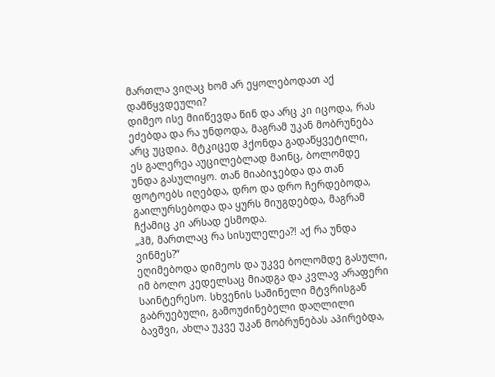მართლა ვიღაც ხომ არ ეყოლებოდათ აქ დამწყვდეული?
დიმეო ისე მიიწევდა წინ და არც კი იცოდა, რას ეძებდა და რა უნდოდა, მაგრამ უკან მობრუნება არც უცდია. მტკიცედ ჰქონდა გადაწყვეტილი, ეს გალერეა აუცილებლად მაინც, ბოლომდე უნდა გასულიყო. თან მიაბიჯებდა და თან ფოტოებს იღებდა, დრო და დრო ჩერდებოდა, გაილურსებოდა და ყურს მიუგდებდა, მაგრამ ჩქამიც კი არსად ესმოდა.
„ჰმ, მართლაც რა სისულელეა?! აქ რა უნდა ვინმეს?“
ეღიმებოდა დიმეოს და უკვე ბოლომდე გასული, იმ ბოლო კედელსაც მიადგა და კვლავ არაფერი საინტერესო. სხვენის საშინელი მტვრისგან გაბრუებული, გამოუძინებელი დაღლილი ბავშვი, ახლა უკვე უკან მობრუნებას აპირებდა,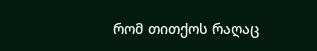რომ თითქოს რაღაც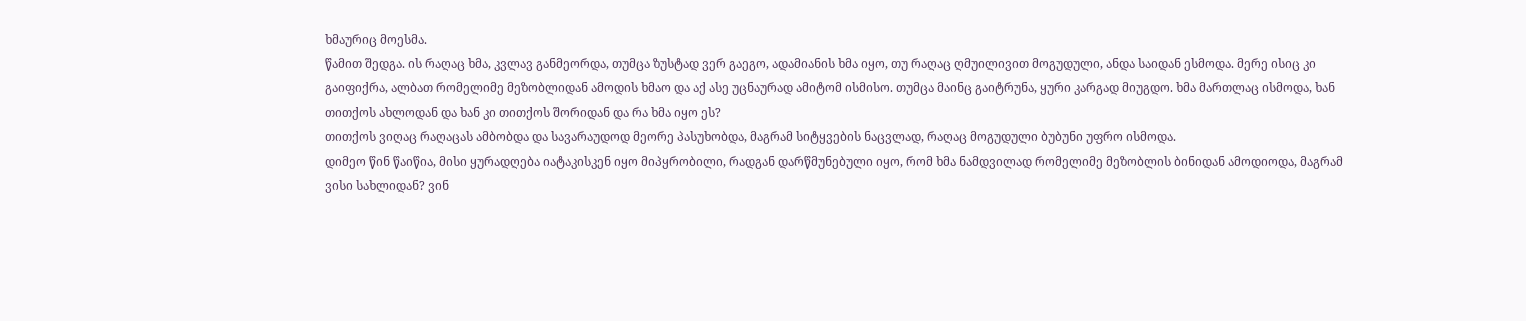ხმაურიც მოესმა.
წამით შედგა. ის რაღაც ხმა, კვლავ განმეორდა, თუმცა ზუსტად ვერ გაეგო, ადამიანის ხმა იყო, თუ რაღაც ღმუილივით მოგუდული, ანდა საიდან ესმოდა. მერე ისიც კი გაიფიქრა, ალბათ რომელიმე მეზობლიდან ამოდის ხმაო და აქ ასე უცნაურად ამიტომ ისმისო. თუმცა მაინც გაიტრუნა, ყური კარგად მიუგდო. ხმა მართლაც ისმოდა, ხან თითქოს ახლოდან და ხან კი თითქოს შორიდან და რა ხმა იყო ეს?
თითქოს ვიღაც რაღაცას ამბობდა და სავარაუდოდ მეორე პასუხობდა, მაგრამ სიტყვების ნაცვლად, რაღაც მოგუდული ბუბუნი უფრო ისმოდა.
დიმეო წინ წაიწია, მისი ყურადღება იატაკისკენ იყო მიპყრობილი, რადგან დარწმუნებული იყო, რომ ხმა ნამდვილად რომელიმე მეზობლის ბინიდან ამოდიოდა, მაგრამ ვისი სახლიდან? ვინ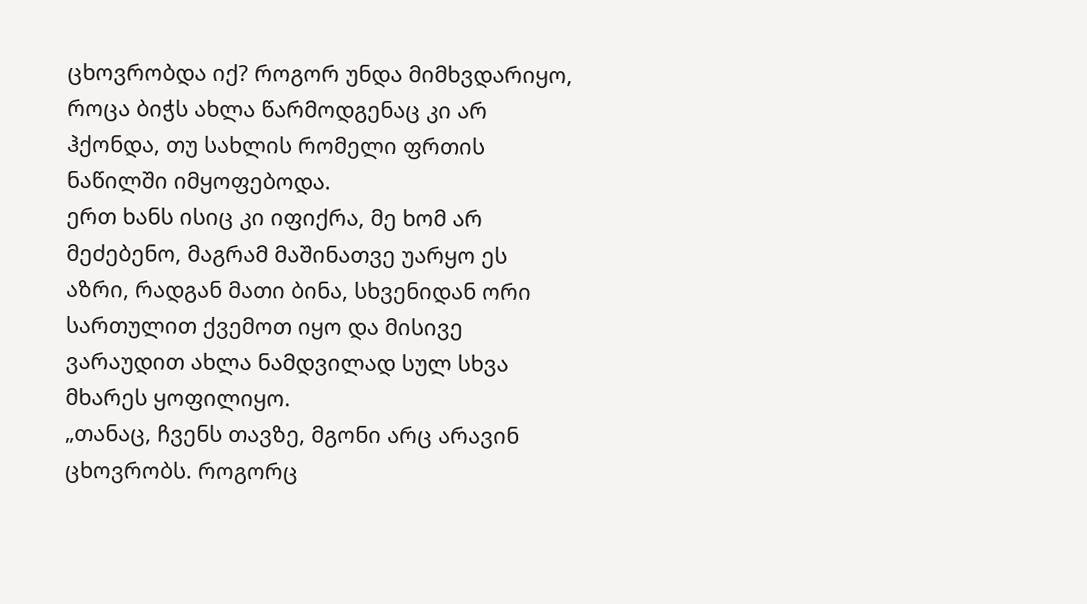ცხოვრობდა იქ? როგორ უნდა მიმხვდარიყო, როცა ბიჭს ახლა წარმოდგენაც კი არ ჰქონდა, თუ სახლის რომელი ფრთის ნაწილში იმყოფებოდა.
ერთ ხანს ისიც კი იფიქრა, მე ხომ არ მეძებენო, მაგრამ მაშინათვე უარყო ეს აზრი, რადგან მათი ბინა, სხვენიდან ორი სართულით ქვემოთ იყო და მისივე ვარაუდით ახლა ნამდვილად სულ სხვა მხარეს ყოფილიყო.
„თანაც, ჩვენს თავზე, მგონი არც არავინ ცხოვრობს. როგორც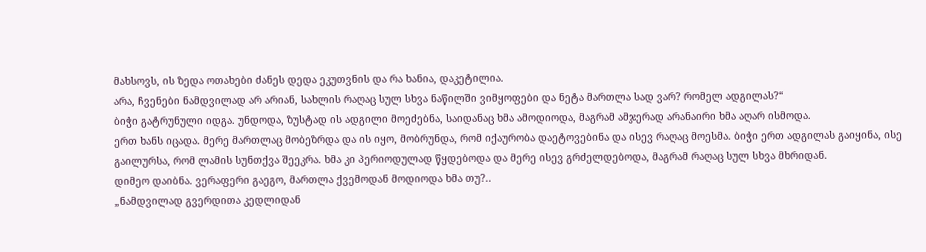მახსოვს, ის ზედა ოთახები ძანეს დედა ეკუთვნის და რა ხანია, დაკეტილია.
არა, ჩვენები ნამდვილად არ არიან, სახლის რაღაც სულ სხვა ნაწილში ვიმყოფები და ნეტა მართლა სად ვარ? რომელ ადგილას?“
ბიჭი გატრუნული იდგა. უნდოდა, ზუსტად ის ადგილი მოეძებნა, საიდანაც ხმა ამოდიოდა, მაგრამ ამჯერად არანაირი ხმა აღარ ისმოდა.
ერთ ხანს იცადა. მერე მართლაც მობეზრდა და ის იყო, მობრუნდა, რომ იქაურობა დაეტოვებინა და ისევ რაღაც მოესმა. ბიჭი ერთ ადგილას გაიყინა, ისე გაილურსა, რომ ლამის სუნთქვა შეეკრა. ხმა კი პერიოდულად წყდებოდა და მერე ისევ გრძელდებოდა, მაგრამ რაღაც სულ სხვა მხრიდან.
დიმეო დაიბნა. ვერაფერი გაეგო, მართლა ქვემოდან მოდიოდა ხმა თუ?..
„ნამდვილად გვერდითა კედლიდან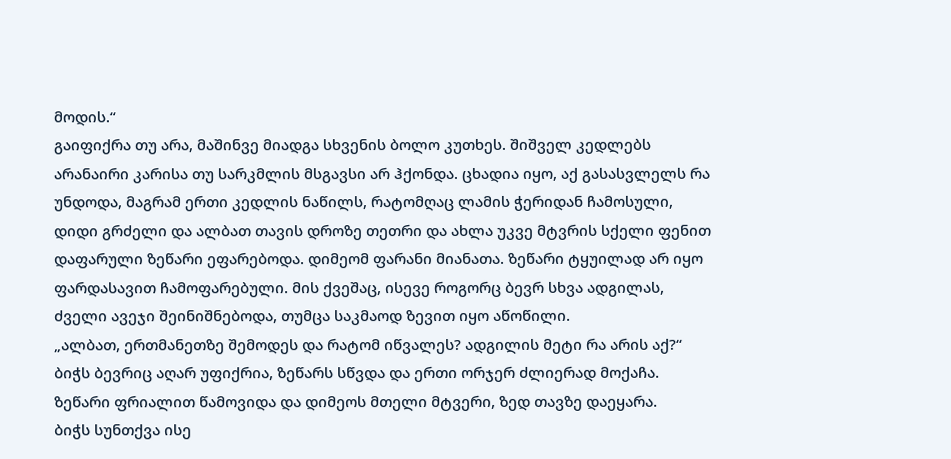მოდის.“
გაიფიქრა თუ არა, მაშინვე მიადგა სხვენის ბოლო კუთხეს. შიშველ კედლებს არანაირი კარისა თუ სარკმლის მსგავსი არ ჰქონდა. ცხადია იყო, აქ გასასვლელს რა უნდოდა, მაგრამ ერთი კედლის ნაწილს, რატომღაც ლამის ჭერიდან ჩამოსული, დიდი გრძელი და ალბათ თავის დროზე თეთრი და ახლა უკვე მტვრის სქელი ფენით დაფარული ზეწარი ეფარებოდა. დიმეომ ფარანი მიანათა. ზეწარი ტყუილად არ იყო ფარდასავით ჩამოფარებული. მის ქვეშაც, ისევე როგორც ბევრ სხვა ადგილას, ძველი ავეჯი შეინიშნებოდა, თუმცა საკმაოდ ზევით იყო აწოწილი.
„ალბათ, ერთმანეთზე შემოდეს და რატომ იწვალეს? ადგილის მეტი რა არის აქ?“
ბიჭს ბევრიც აღარ უფიქრია, ზეწარს სწვდა და ერთი ორჯერ ძლიერად მოქაჩა. ზეწარი ფრიალით წამოვიდა და დიმეოს მთელი მტვერი, ზედ თავზე დაეყარა.
ბიჭს სუნთქვა ისე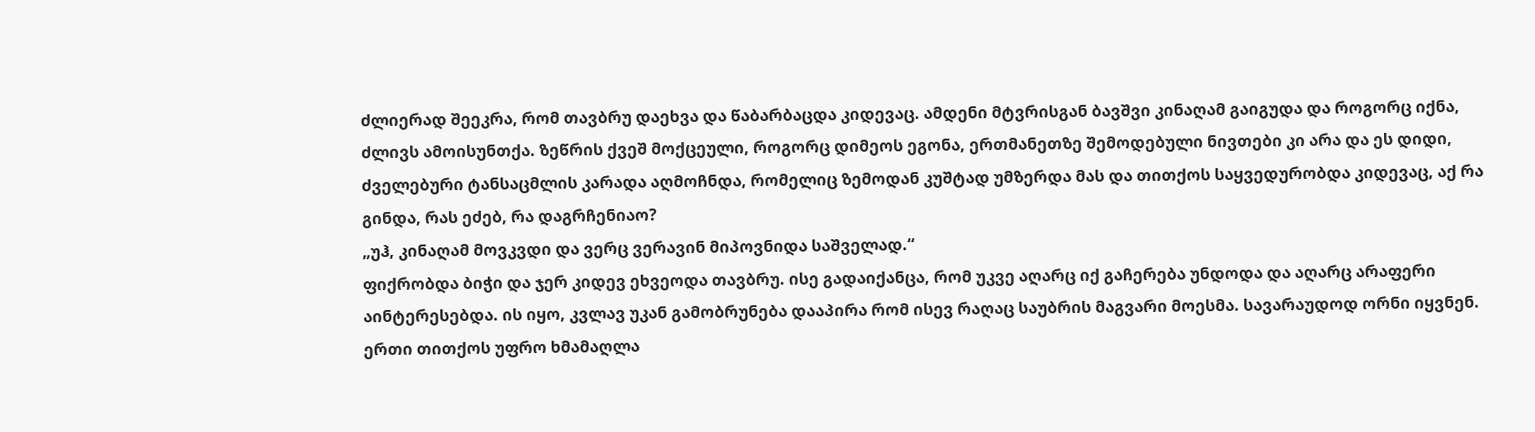ძლიერად შეეკრა, რომ თავბრუ დაეხვა და წაბარბაცდა კიდევაც. ამდენი მტვრისგან ბავშვი კინაღამ გაიგუდა და როგორც იქნა, ძლივს ამოისუნთქა. ზეწრის ქვეშ მოქცეული, როგორც დიმეოს ეგონა, ერთმანეთზე შემოდებული ნივთები კი არა და ეს დიდი, ძველებური ტანსაცმლის კარადა აღმოჩნდა, რომელიც ზემოდან კუშტად უმზერდა მას და თითქოს საყვედურობდა კიდევაც, აქ რა გინდა, რას ეძებ, რა დაგრჩენიაო?
„უჰ, კინაღამ მოვკვდი და ვერც ვერავინ მიპოვნიდა საშველად.“
ფიქრობდა ბიჭი და ჯერ კიდევ ეხვეოდა თავბრუ. ისე გადაიქანცა, რომ უკვე აღარც იქ გაჩერება უნდოდა და აღარც არაფერი აინტერესებდა. ის იყო, კვლავ უკან გამობრუნება დააპირა რომ ისევ რაღაც საუბრის მაგვარი მოესმა. სავარაუდოდ ორნი იყვნენ. ერთი თითქოს უფრო ხმამაღლა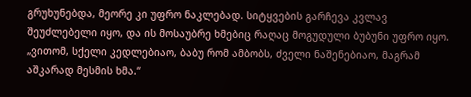გრუხუნებდა, მეორე კი უფრო ნაკლებად. სიტყვების გარჩევა კვლავ შეუძლებელი იყო, და ის მოსაუბრე ხმებიც რაღაც მოგუდული ბუბუნი უფრო იყო.
„ვითომ, სქელი კედლებიაო, ბაბუ რომ ამბობს, ძველი ნაშენებიაო, მაგრამ აშკარად მესმის ხმა.“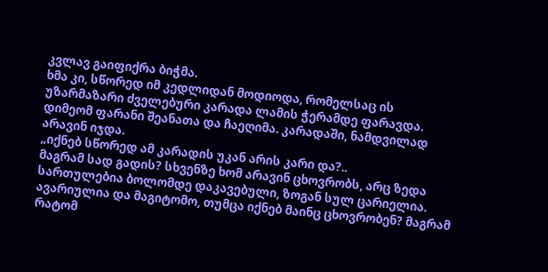კვლავ გაიფიქრა ბიჭმა.
ხმა კი, სწორედ იმ კედლიდან მოდიოდა, რომელსაც ის უზარმაზარი ძველებური კარადა ლამის ჭერამდე ფარავდა.
დიმეომ ფარანი შეანათა და ჩაეღიმა. კარადაში, ნამდვილად არავინ იჯდა.
„იქნებ სწორედ ამ კარადის უკან არის კარი და?..
მაგრამ სად გადის? სხვენზე ხომ არავინ ცხოვრობს, არც ზედა სართულებია ბოლომდე დაკავებული, ზოგან სულ ცარიელია. ავარიულია და მაგიტომო, თუმცა იქნებ მაინც ცხოვრობენ? მაგრამ რატომ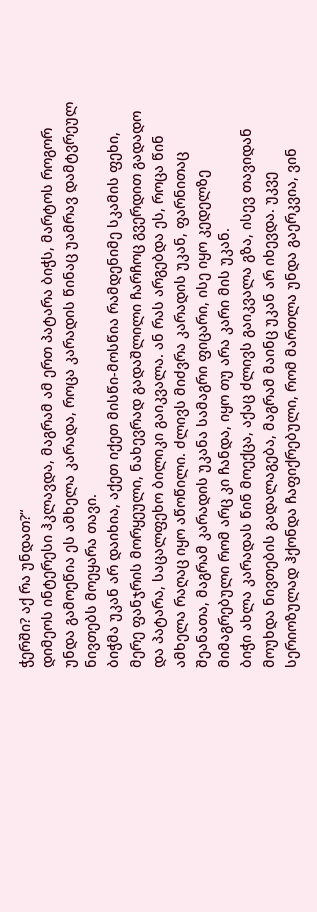ჭერში? აქ რა უნდათ?“
დიმეოს ინტერესი ჰკლავდა, მაგრამ ამ ერთ პატარა ბიჭს, მარტოს როგორ უნდა გამოეწია ეს ამხელა კარადა, როცა კარადის წინაც უამრავ დამტვრეულ ნივთებს მოეყარა თავი.
ბიჭმა უკან არ დაიხია, აქეთ იქეთ მისწი-მოსწია რამდენიმე სკამის ფეხი, მერე ფანჯრის მორყეული, ნახევრად გადაშლილი ჩარჩოც გვერდით გადადო და პატარა, საცალფეხო ბილიკი გაიკვალა. ან რას არგებდა ეს, როცა წინ ამხელა რაღაც იყო აწოწილი. ძლივს მიძვრა კარადის უკან, ფარნითაც შეანათა, მაგრამ კარადის უკანა სამაგრი ფიცარი, ისე იყო კედელზე მიმაგრებული რომ არც კი ჩანდა, იყო თუ არა კარი მის უკან.
ბიჭი ახლა კარადას წინ მოექცა, აქაც ძლივს გაიკვალა გზა, ისევ თავიდან მოუხდა ნივთების გადალაგება, მაგრამ მაინც უკან არ იხევდა. უკვე სერიოზულად ჰქონდა ჩაფიქრებული, რომ მართლა უნდა გაერკვია, ვინ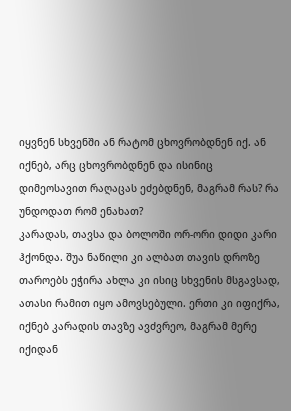იყვნენ სხვენში ან რატომ ცხოვრობდნენ იქ. ან იქნებ, არც ცხოვრობდნენ და ისინიც დიმეოსავით რაღაცას ეძებდნენ, მაგრამ რას? რა უნდოდათ რომ ენახათ?
კარადას, თავსა და ბოლოში ორ-ორი დიდი კარი ჰქონდა. შუა ნაწილი კი ალბათ თავის დროზე თაროებს ეჭირა ახლა კი ისიც სხვენის მსგავსად, ათასი რამით იყო ამოვსებული. ერთი კი იფიქრა, იქნებ კარადის თავზე ავძვრეო, მაგრამ მერე იქიდან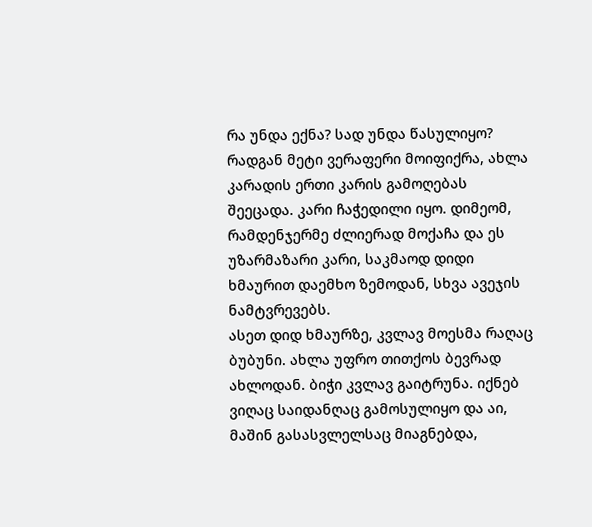რა უნდა ექნა? სად უნდა წასულიყო?
რადგან მეტი ვერაფერი მოიფიქრა, ახლა კარადის ერთი კარის გამოღებას შეეცადა. კარი ჩაჭედილი იყო. დიმეომ, რამდენჯერმე ძლიერად მოქაჩა და ეს უზარმაზარი კარი, საკმაოდ დიდი ხმაურით დაემხო ზემოდან, სხვა ავეჯის ნამტვრევებს.
ასეთ დიდ ხმაურზე, კვლავ მოესმა რაღაც ბუბუნი. ახლა უფრო თითქოს ბევრად ახლოდან. ბიჭი კვლავ გაიტრუნა. იქნებ ვიღაც საიდანღაც გამოსულიყო და აი, მაშინ გასასვლელსაც მიაგნებდა,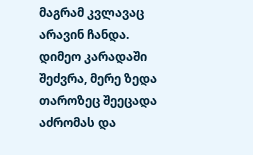მაგრამ კვლავაც არავინ ჩანდა.
დიმეო კარადაში შეძვრა, მერე ზედა თაროზეც შეეცადა აძრომას და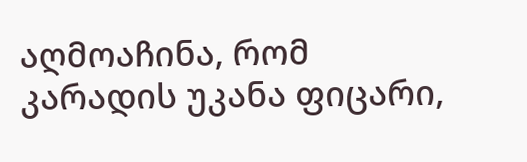აღმოაჩინა, რომ კარადის უკანა ფიცარი,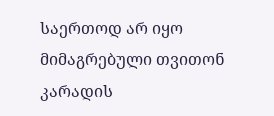საერთოდ არ იყო მიმაგრებული თვითონ კარადის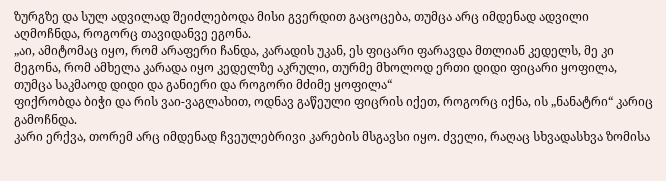ზურგზე და სულ ადვილად შეიძლებოდა მისი გვერდით გაცოცება, თუმცა არც იმდენად ადვილი აღმოჩნდა, როგორც თავიდანვე ეგონა.
„აი, ამიტომაც იყო, რომ არაფერი ჩანდა, კარადის უკან, ეს ფიცარი ფარავდა მთლიან კედელს, მე კი მეგონა, რომ ამხელა კარადა იყო კედელზე აკრული, თურმე მხოლოდ ერთი დიდი ფიცარი ყოფილა, თუმცა საკმაოდ დიდი და განიერი და როგორი მძიმე ყოფილა“
ფიქრობდა ბიჭი და რის ვაი-ვაგლახით, ოდნავ გაწეული ფიცრის იქეთ, როგორც იქნა, ის „ნანატრი“ კარიც გამოჩნდა.
კარი ერქვა, თორემ არც იმდენად ჩვეულებრივი კარების მსგავსი იყო. ძველი, რაღაც სხვადასხვა ზომისა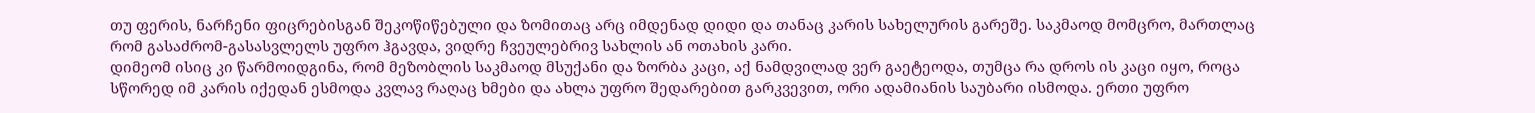თუ ფერის, ნარჩენი ფიცრებისგან შეკოწიწებული და ზომითაც არც იმდენად დიდი და თანაც კარის სახელურის გარეშე. საკმაოდ მომცრო, მართლაც რომ გასაძრომ-გასასვლელს უფრო ჰგავდა, ვიდრე ჩვეულებრივ სახლის ან ოთახის კარი.
დიმეომ ისიც კი წარმოიდგინა, რომ მეზობლის საკმაოდ მსუქანი და ზორბა კაცი, აქ ნამდვილად ვერ გაეტეოდა, თუმცა რა დროს ის კაცი იყო, როცა სწორედ იმ კარის იქედან ესმოდა კვლავ რაღაც ხმები და ახლა უფრო შედარებით გარკვევით, ორი ადამიანის საუბარი ისმოდა. ერთი უფრო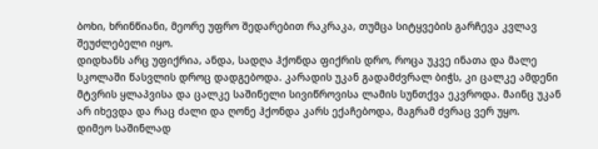ბოხი, ხრინწიანი, მეორე უფრო შედარებით რაკრაკა, თუმცა სიტყვების გარჩევა კვლავ შეუძლებელი იყო.
დიდხანს არც უფიქრია, ანდა, სადღა ჰქონდა ფიქრის დრო, როცა უკვე ინათა და მალე სკოლაში წასვლის დროც დადგებოდა. კარადის უკან გადამძვრალ ბიჭს, კი ცალკე ამდენი მტვრის ყლაპვისა და ცალკე საშინელი სივიწროვისა ლამის სუნთქვა ეკვროდა. მაინც უკან არ იხევდა და რაც ძალი და ღონე ჰქონდა კარს ექაჩებოდა, მაგრამ ძვრაც ვერ უყო.
დიმეო საშინლად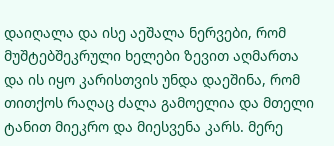დაიღალა და ისე აეშალა ნერვები, რომ მუშტებშეკრული ხელები ზევით აღმართა და ის იყო კარისთვის უნდა დაეშინა, რომ თითქოს რაღაც ძალა გამოელია და მთელი ტანით მიეკრო და მიესვენა კარს. მერე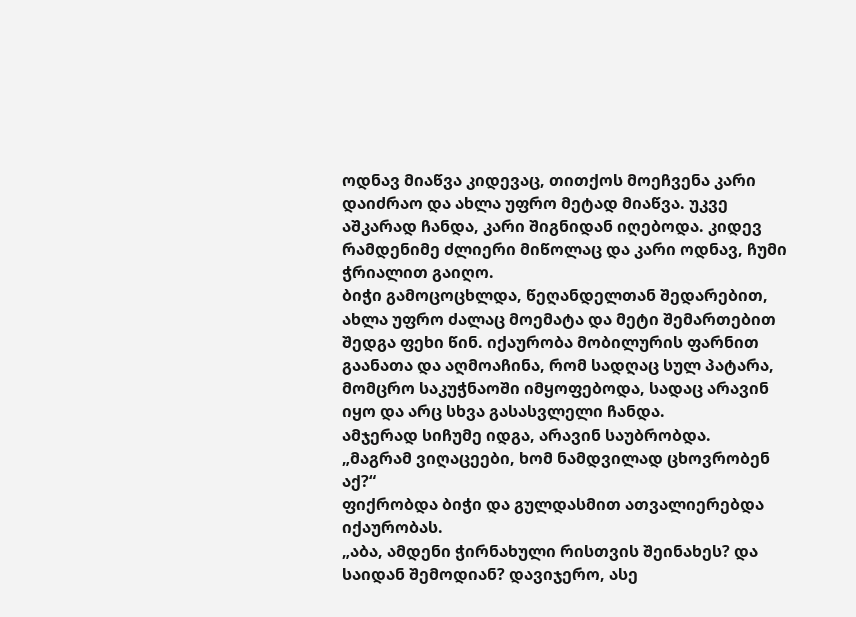ოდნავ მიაწვა კიდევაც, თითქოს მოეჩვენა კარი დაიძრაო და ახლა უფრო მეტად მიაწვა. უკვე აშკარად ჩანდა, კარი შიგნიდან იღებოდა. კიდევ რამდენიმე ძლიერი მიწოლაც და კარი ოდნავ, ჩუმი ჭრიალით გაიღო.
ბიჭი გამოცოცხლდა, წეღანდელთან შედარებით, ახლა უფრო ძალაც მოემატა და მეტი შემართებით შედგა ფეხი წინ. იქაურობა მობილურის ფარნით გაანათა და აღმოაჩინა, რომ სადღაც სულ პატარა, მომცრო საკუჭნაოში იმყოფებოდა, სადაც არავინ იყო და არც სხვა გასასვლელი ჩანდა.
ამჯერად სიჩუმე იდგა, არავინ საუბრობდა.
„მაგრამ ვიღაცეები, ხომ ნამდვილად ცხოვრობენ აქ?“
ფიქრობდა ბიჭი და გულდასმით ათვალიერებდა იქაურობას.
„აბა, ამდენი ჭირნახული რისთვის შეინახეს? და საიდან შემოდიან? დავიჯერო, ასე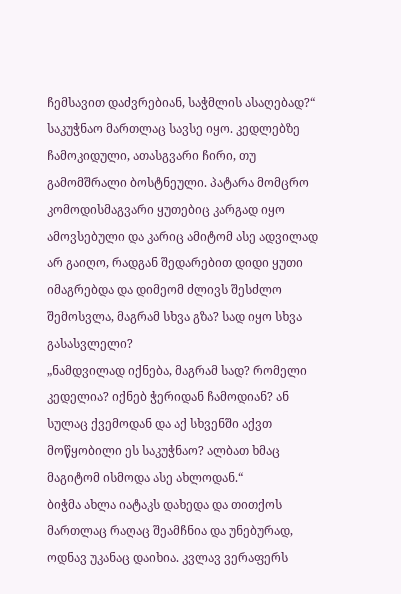ჩემსავით დაძვრებიან, საჭმლის ასაღებად?“
საკუჭნაო მართლაც სავსე იყო. კედლებზე ჩამოკიდული, ათასგვარი ჩირი, თუ გამომშრალი ბოსტნეული. პატარა მომცრო კომოდისმაგვარი ყუთებიც კარგად იყო ამოვსებული და კარიც ამიტომ ასე ადვილად არ გაიღო, რადგან შედარებით დიდი ყუთი იმაგრებდა და დიმეომ ძლივს შესძლო შემოსვლა, მაგრამ სხვა გზა? სად იყო სხვა გასასვლელი?
„ნამდვილად იქნება, მაგრამ სად? რომელი კედელია? იქნებ ჭერიდან ჩამოდიან? ან სულაც ქვემოდან და აქ სხვენში აქვთ მოწყობილი ეს საკუჭნაო? ალბათ ხმაც მაგიტომ ისმოდა ასე ახლოდან.“
ბიჭმა ახლა იატაკს დახედა და თითქოს მართლაც რაღაც შეამჩნია და უნებურად, ოდნავ უკანაც დაიხია. კვლავ ვერაფერს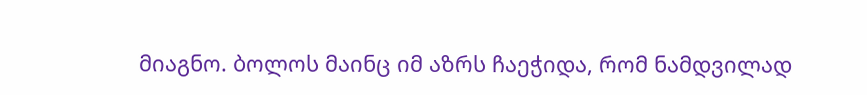მიაგნო. ბოლოს მაინც იმ აზრს ჩაეჭიდა, რომ ნამდვილად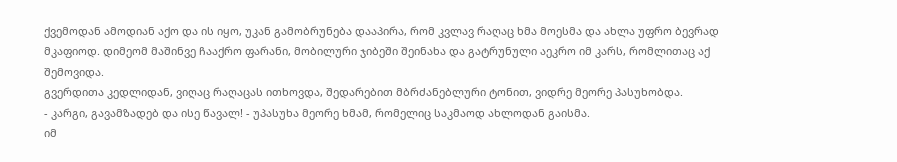ქვემოდან ამოდიან აქო და ის იყო, უკან გამობრუნება დააპირა, რომ კვლავ რაღაც ხმა მოესმა და ახლა უფრო ბევრად მკაფიოდ. დიმეომ მაშინვე ჩააქრო ფარანი, მობილური ჯიბეში შეინახა და გატრუნული აეკრო იმ კარს, რომლითაც აქ შემოვიდა.
გვერდითა კედლიდან, ვიღაც რაღაცას ითხოვდა, შედარებით მბრძანებლური ტონით, ვიდრე მეორე პასუხობდა.
- კარგი, გავამზადებ და ისე წავალ! - უპასუხა მეორე ხმამ, რომელიც საკმაოდ ახლოდან გაისმა.
იმ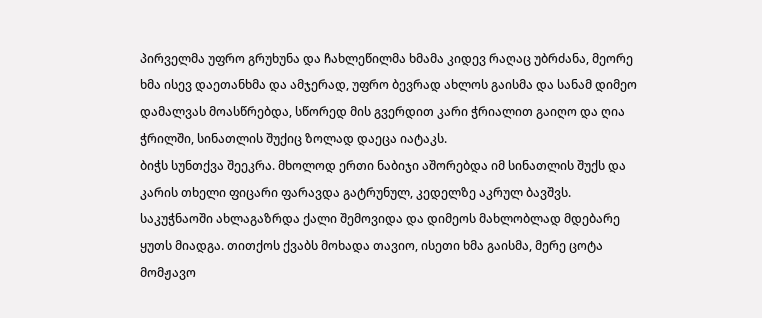პირველმა უფრო გრუხუნა და ჩახლეწილმა ხმამა კიდევ რაღაც უბრძანა, მეორე ხმა ისევ დაეთანხმა და ამჯერად, უფრო ბევრად ახლოს გაისმა და სანამ დიმეო დამალვას მოასწრებდა, სწორედ მის გვერდით კარი ჭრიალით გაიღო და ღია ჭრილში, სინათლის შუქიც ზოლად დაეცა იატაკს.
ბიჭს სუნთქვა შეეკრა. მხოლოდ ერთი ნაბიჯი აშორებდა იმ სინათლის შუქს და კარის თხელი ფიცარი ფარავდა გატრუნულ, კედელზე აკრულ ბავშვს.
საკუჭნაოში ახლაგაზრდა ქალი შემოვიდა და დიმეოს მახლობლად მდებარე ყუთს მიადგა. თითქოს ქვაბს მოხადა თავიო, ისეთი ხმა გაისმა, მერე ცოტა მომჟავო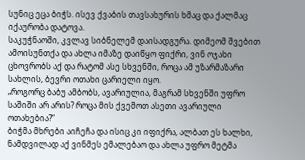სუნიც ეცა ბიჭს. ისევ ქვაბის თავსახურის ხმაც და ქალმაც იქაურობა დატოვა.
საკუჭნაოში, კვლავ სიბნელემ დაისადგურა. დიმეომ შვებით ამოისუნთქა და ახლა იმაზე დაიწყო ფიქრი, ვინ ოჯახი ცხოვრობს აქ და რატომ ასე სხვენში, როცა ამ უზარმაზარი სახლის, ბევრი ოთახი ცარიელი იყო.
„როგორც ბაბუ ამბობს, ავარიულია, მაგრამ სხვენში უფრო საშიში არ არის? როცა მის ქვემოთ ასეთი ავარიული ოთახებია?“
ბიჭმა მხრები აიჩეჩა და ისიც კი იფიქრა, ალბათ ეს ხალხი, ნამდვილად აქ ვინმეს ემალებაო და ახლა უფრო მეტმა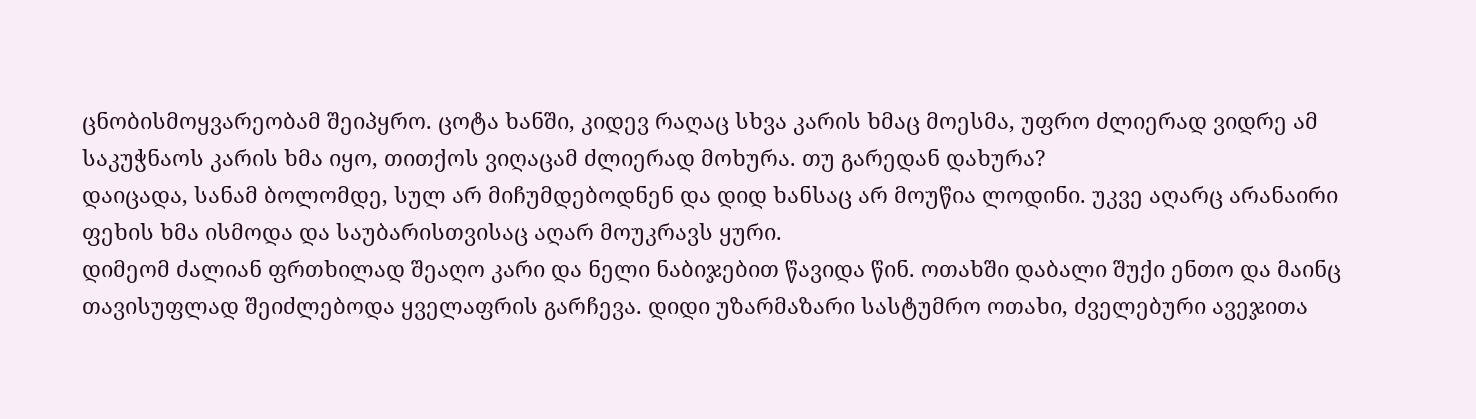ცნობისმოყვარეობამ შეიპყრო. ცოტა ხანში, კიდევ რაღაც სხვა კარის ხმაც მოესმა, უფრო ძლიერად ვიდრე ამ საკუჭნაოს კარის ხმა იყო, თითქოს ვიღაცამ ძლიერად მოხურა. თუ გარედან დახურა?
დაიცადა, სანამ ბოლომდე, სულ არ მიჩუმდებოდნენ და დიდ ხანსაც არ მოუწია ლოდინი. უკვე აღარც არანაირი ფეხის ხმა ისმოდა და საუბარისთვისაც აღარ მოუკრავს ყური.
დიმეომ ძალიან ფრთხილად შეაღო კარი და ნელი ნაბიჯებით წავიდა წინ. ოთახში დაბალი შუქი ენთო და მაინც თავისუფლად შეიძლებოდა ყველაფრის გარჩევა. დიდი უზარმაზარი სასტუმრო ოთახი, ძველებური ავეჯითა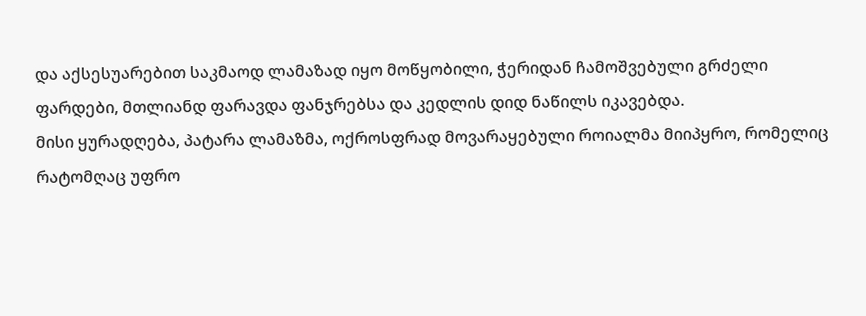და აქსესუარებით საკმაოდ ლამაზად იყო მოწყობილი, ჭერიდან ჩამოშვებული გრძელი ფარდები, მთლიანდ ფარავდა ფანჯრებსა და კედლის დიდ ნაწილს იკავებდა.
მისი ყურადღება, პატარა ლამაზმა, ოქროსფრად მოვარაყებული როიალმა მიიპყრო, რომელიც რატომღაც უფრო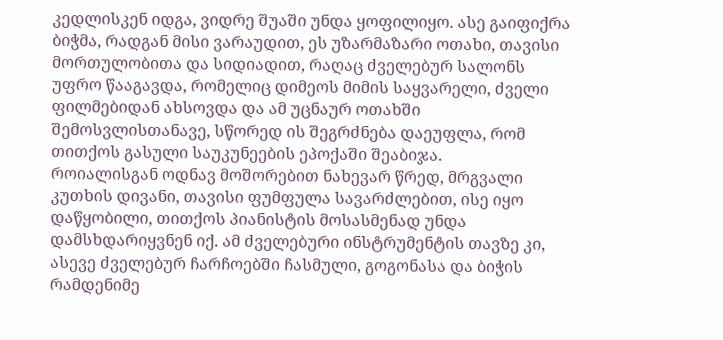კედლისკენ იდგა, ვიდრე შუაში უნდა ყოფილიყო. ასე გაიფიქრა ბიჭმა, რადგან მისი ვარაუდით, ეს უზარმაზარი ოთახი, თავისი მორთულობითა და სიდიადით, რაღაც ძველებურ სალონს უფრო წააგავდა, რომელიც დიმეოს მიმის საყვარელი, ძველი ფილმებიდან ახსოვდა და ამ უცნაურ ოთახში შემოსვლისთანავე, სწორედ ის შეგრძნება დაეუფლა, რომ თითქოს გასული საუკუნეების ეპოქაში შეაბიჯა.
როიალისგან ოდნავ მოშორებით ნახევარ წრედ, მრგვალი კუთხის დივანი, თავისი ფუმფულა სავარძლებით, ისე იყო დაწყობილი, თითქოს პიანისტის მოსასმენად უნდა დამსხდარიყვნენ იქ. ამ ძველებური ინსტრუმენტის თავზე კი, ასევე ძველებურ ჩარჩოებში ჩასმული, გოგონასა და ბიჭის რამდენიმე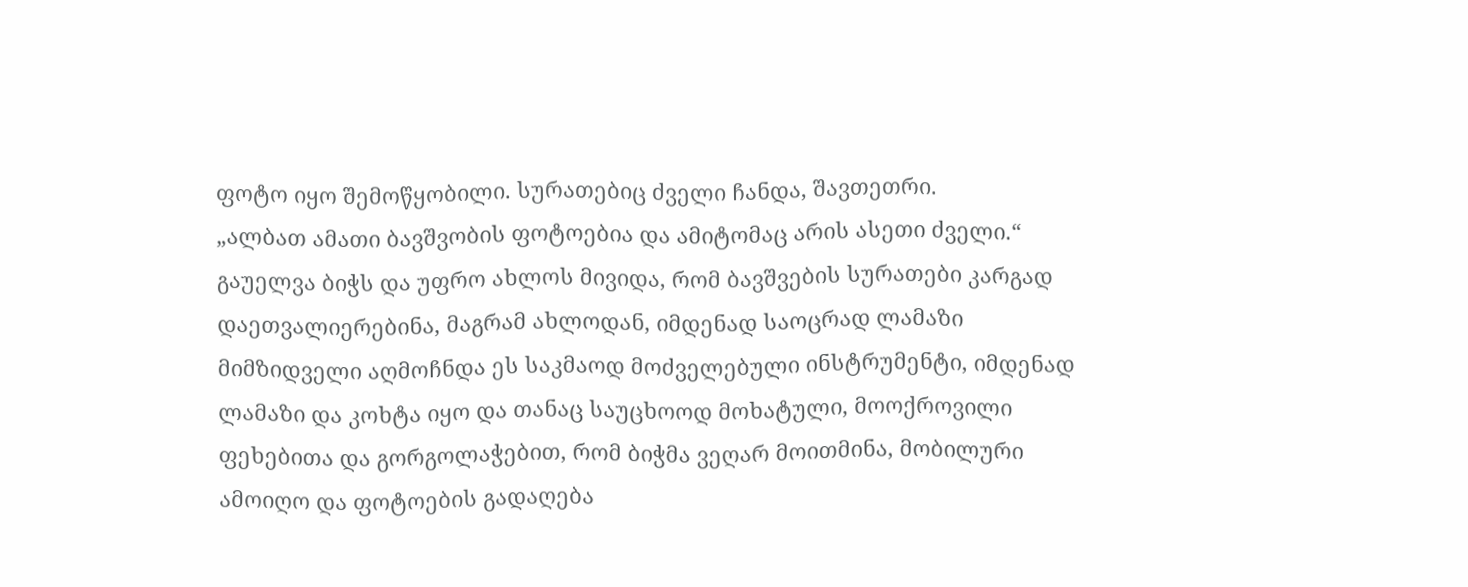ფოტო იყო შემოწყობილი. სურათებიც ძველი ჩანდა, შავთეთრი.
„ალბათ ამათი ბავშვობის ფოტოებია და ამიტომაც არის ასეთი ძველი.“
გაუელვა ბიჭს და უფრო ახლოს მივიდა, რომ ბავშვების სურათები კარგად დაეთვალიერებინა, მაგრამ ახლოდან, იმდენად საოცრად ლამაზი მიმზიდველი აღმოჩნდა ეს საკმაოდ მოძველებული ინსტრუმენტი, იმდენად ლამაზი და კოხტა იყო და თანაც საუცხოოდ მოხატული, მოოქროვილი ფეხებითა და გორგოლაჭებით, რომ ბიჭმა ვეღარ მოითმინა, მობილური ამოიღო და ფოტოების გადაღება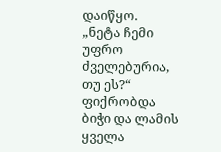დაიწყო.
„ნეტა ჩემი უფრო ძველებურია, თუ ეს?“
ფიქრობდა ბიჭი და ლამის ყველა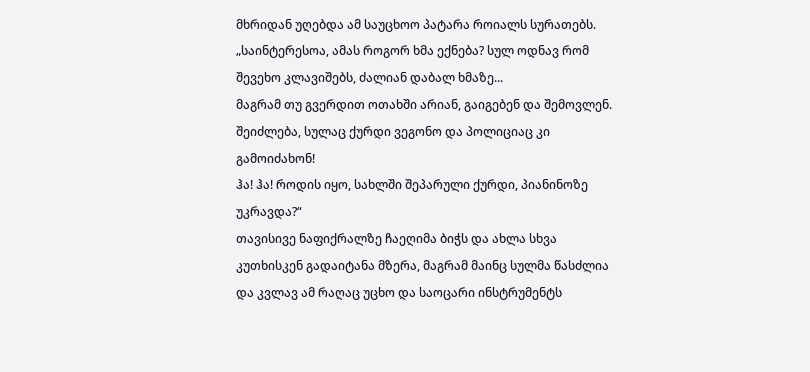მხრიდან უღებდა ამ საუცხოო პატარა როიალს სურათებს.
„საინტერესოა, ამას როგორ ხმა ექნება? სულ ოდნავ რომ შევეხო კლავიშებს, ძალიან დაბალ ხმაზე...
მაგრამ თუ გვერდით ოთახში არიან, გაიგებენ და შემოვლენ.
შეიძლება, სულაც ქურდი ვეგონო და პოლიციაც კი გამოიძახონ!
ჰა! ჰა! როდის იყო, სახლში შეპარული ქურდი, პიანინოზე უკრავდა?“
თავისივე ნაფიქრალზე ჩაეღიმა ბიჭს და ახლა სხვა კუთხისკენ გადაიტანა მზერა, მაგრამ მაინც სულმა წასძლია და კვლავ ამ რაღაც უცხო და საოცარი ინსტრუმენტს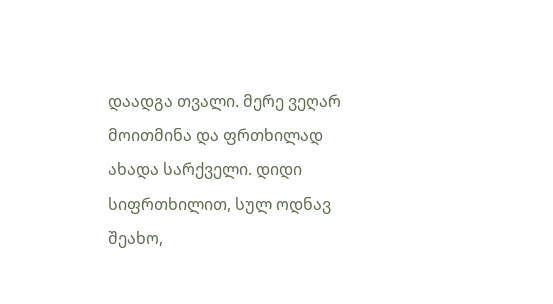დაადგა თვალი. მერე ვეღარ მოითმინა და ფრთხილად ახადა სარქველი. დიდი სიფრთხილით, სულ ოდნავ შეახო,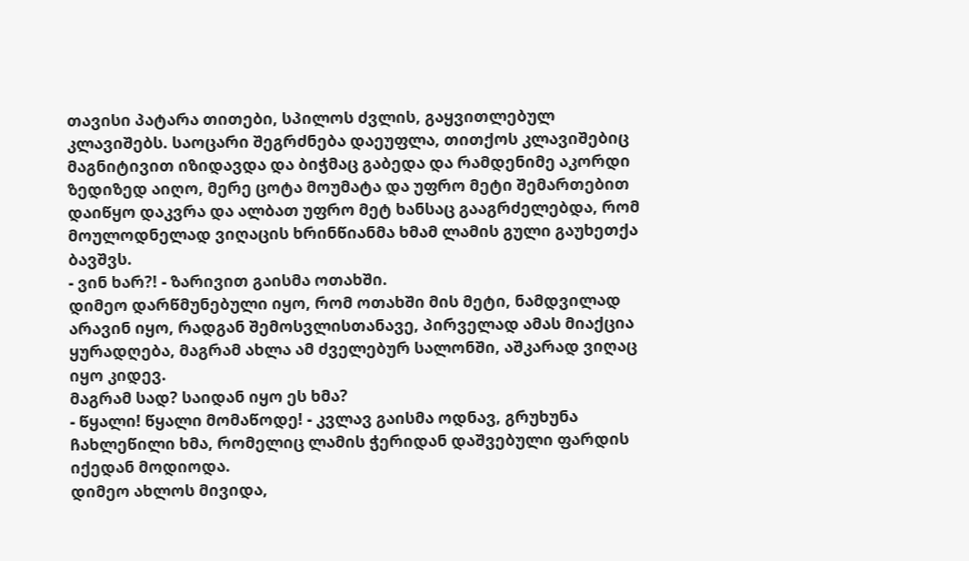თავისი პატარა თითები, სპილოს ძვლის, გაყვითლებულ კლავიშებს. საოცარი შეგრძნება დაეუფლა, თითქოს კლავიშებიც მაგნიტივით იზიდავდა და ბიჭმაც გაბედა და რამდენიმე აკორდი ზედიზედ აიღო, მერე ცოტა მოუმატა და უფრო მეტი შემართებით დაიწყო დაკვრა და ალბათ უფრო მეტ ხანსაც გააგრძელებდა, რომ მოულოდნელად ვიღაცის ხრინწიანმა ხმამ ლამის გული გაუხეთქა ბავშვს.
- ვინ ხარ?! - ზარივით გაისმა ოთახში.
დიმეო დარწმუნებული იყო, რომ ოთახში მის მეტი, ნამდვილად არავინ იყო, რადგან შემოსვლისთანავე, პირველად ამას მიაქცია ყურადღება, მაგრამ ახლა ამ ძველებურ სალონში, აშკარად ვიღაც იყო კიდევ.
მაგრამ სად? საიდან იყო ეს ხმა?
- წყალი! წყალი მომაწოდე! - კვლავ გაისმა ოდნავ, გრუხუნა ჩახლეწილი ხმა, რომელიც ლამის ჭერიდან დაშვებული ფარდის იქედან მოდიოდა.
დიმეო ახლოს მივიდა,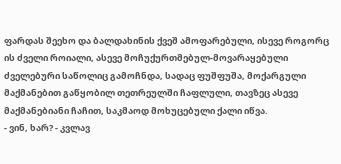ფარდას შეეხო და ბალდახინის ქვეშ ამოფარებული, ისევე როგორც ის ძველი როიალი, ასევე მოჩუქურთმებულ-მოვარაყებული ძველებური საწოლიც გამოჩნდა, სადაც ფუშფუშა, მოქარგული მაქმანებით გაწყობილ თეთრეულში ჩაფლული, თავზეც ასევე მაქმანებიანი ჩაჩით, საკმაოდ მოხუცებული ქალი იწვა.
- ვინ, ხარ? - კვლავ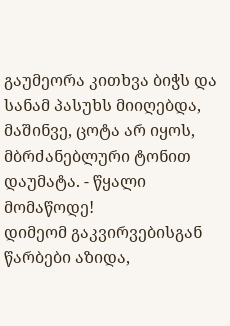გაუმეორა კითხვა ბიჭს და სანამ პასუხს მიიღებდა, მაშინვე, ცოტა არ იყოს, მბრძანებლური ტონით დაუმატა. - წყალი მომაწოდე!
დიმეომ გაკვირვებისგან წარბები აზიდა,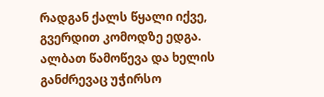რადგან ქალს წყალი იქვე, გვერდით კომოდზე ედგა.
ალბათ წამოწევა და ხელის განძრევაც უჭირსო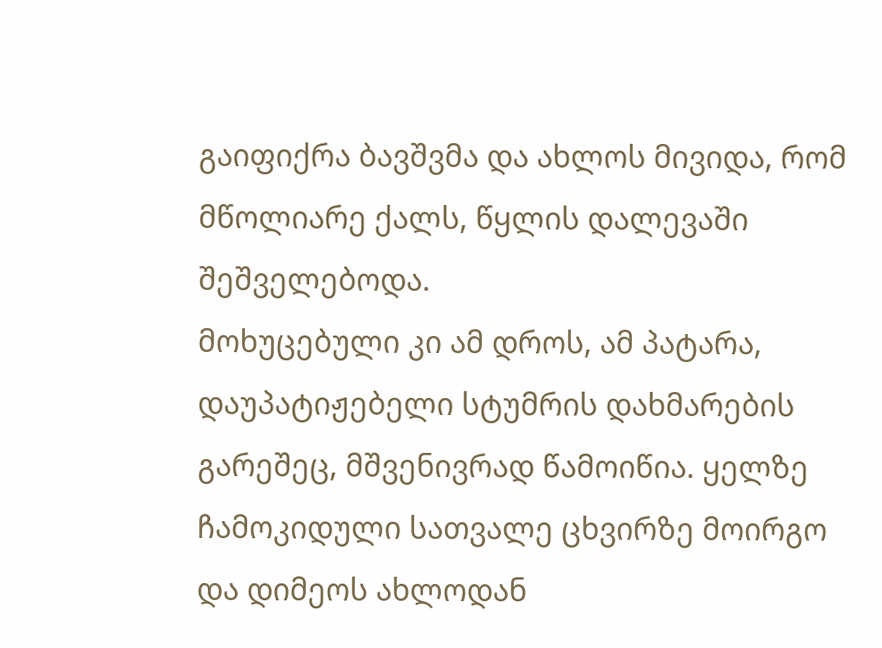გაიფიქრა ბავშვმა და ახლოს მივიდა, რომ მწოლიარე ქალს, წყლის დალევაში შეშველებოდა.
მოხუცებული კი ამ დროს, ამ პატარა, დაუპატიჟებელი სტუმრის დახმარების გარეშეც, მშვენივრად წამოიწია. ყელზე ჩამოკიდული სათვალე ცხვირზე მოირგო და დიმეოს ახლოდან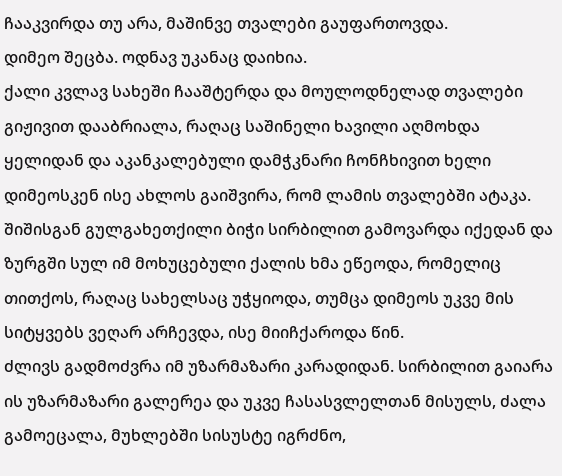ჩააკვირდა თუ არა, მაშინვე თვალები გაუფართოვდა.
დიმეო შეცბა. ოდნავ უკანაც დაიხია.
ქალი კვლავ სახეში ჩააშტერდა და მოულოდნელად თვალები გიჟივით დააბრიალა, რაღაც საშინელი ხავილი აღმოხდა ყელიდან და აკანკალებული დამჭკნარი ჩონჩხივით ხელი დიმეოსკენ ისე ახლოს გაიშვირა, რომ ლამის თვალებში ატაკა.
შიშისგან გულგახეთქილი ბიჭი სირბილით გამოვარდა იქედან და ზურგში სულ იმ მოხუცებული ქალის ხმა ეწეოდა, რომელიც თითქოს, რაღაც სახელსაც უჭყიოდა, თუმცა დიმეოს უკვე მის სიტყვებს ვეღარ არჩევდა, ისე მიიჩქაროდა წინ.
ძლივს გადმოძვრა იმ უზარმაზარი კარადიდან. სირბილით გაიარა ის უზარმაზარი გალერეა და უკვე ჩასასვლელთან მისულს, ძალა გამოეცალა, მუხლებში სისუსტე იგრძნო,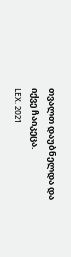თვალთ დაუბნელდა და იქვე ჩაიკეცა.
LEX. 2021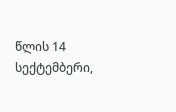წლის 14 სექტემბერი,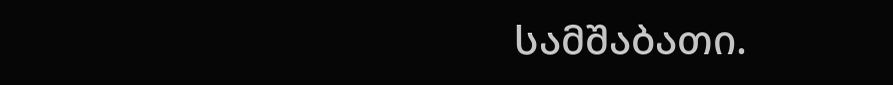სამშაბათი.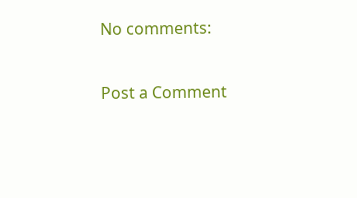No comments:

Post a Comment